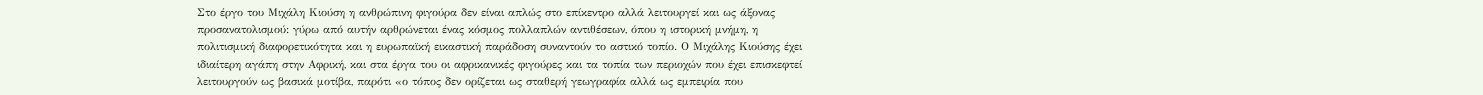Στο έργο του Μιχάλη Κιούση η ανθρώπινη φιγούρα δεν είναι απλώς στο επίκεντρο αλλά λειτουργεί και ως άξονας προσανατολισμού: γύρω από αυτήν αρθρώνεται ένας κόσμος πολλαπλών αντιθέσεων, όπου η ιστορική μνήμη, η πολιτισμική διαφορετικότητα και η ευρωπαϊκή εικαστική παράδοση συναντούν το αστικό τοπίο. Ο Μιχάλης Κιούσης έχει ιδιαίτερη αγάπη στην Αφρική, και στα έργα του οι αφρικανικές φιγούρες και τα τοπία των περιοχών που έχει επισκεφτεί λειτουργούν ως βασικά μοτίβα, παρότι «ο τόπος δεν ορίζεται ως σταθερή γεωγραφία αλλά ως εμπειρία που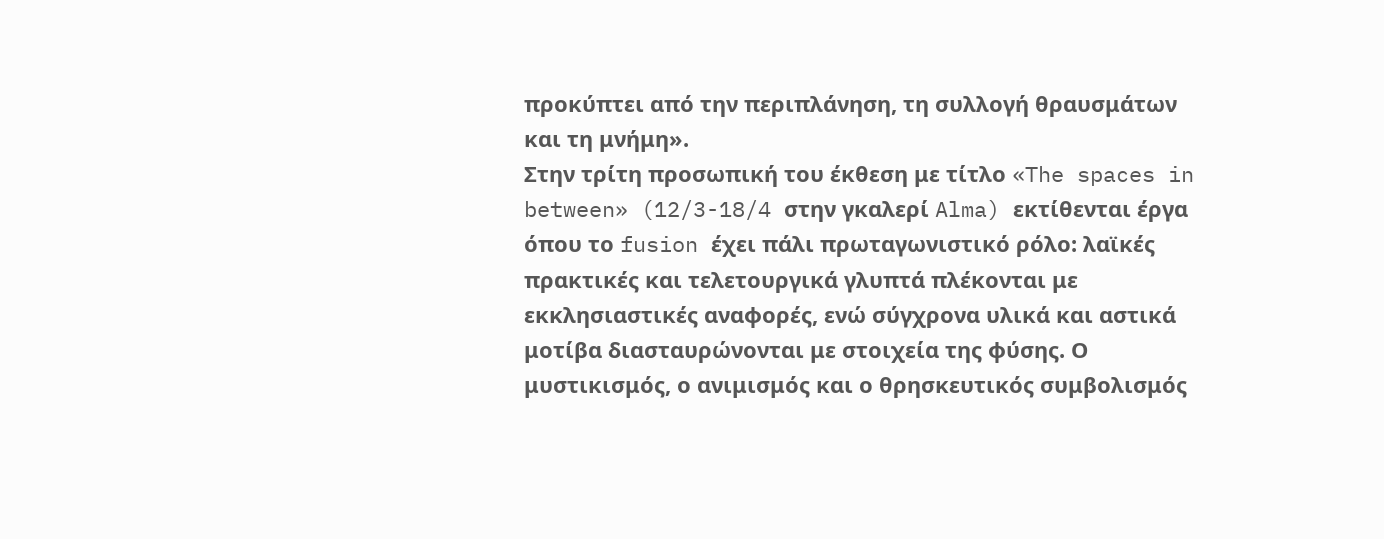προκύπτει από την περιπλάνηση, τη συλλογή θραυσμάτων και τη μνήμη».
Στην τρίτη προσωπική του έκθεση με τίτλο «The spaces in between» (12/3-18/4 στην γκαλερί Alma) εκτίθενται έργα όπου το fusion έχει πάλι πρωταγωνιστικό ρόλο: λαϊκές πρακτικές και τελετουργικά γλυπτά πλέκονται με εκκλησιαστικές αναφορές, ενώ σύγχρονα υλικά και αστικά μοτίβα διασταυρώνονται με στοιχεία της φύσης. Ο μυστικισμός, ο ανιμισμός και ο θρησκευτικός συμβολισμός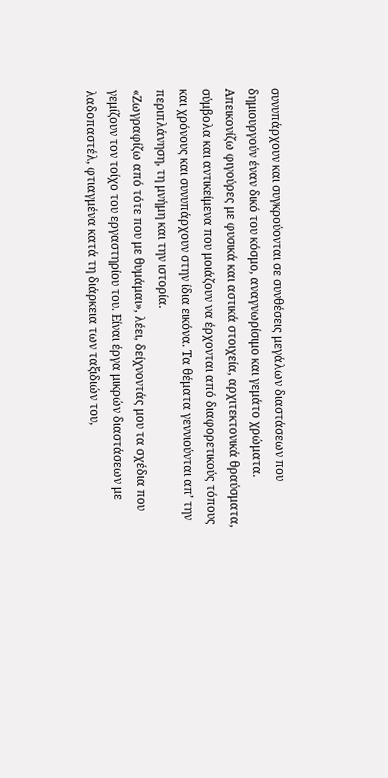συνυπάρχουν και συγκρούονται σε συνθέσεις μεγάλων διαστάσεων που δημιουργούν έναν δικό του κόσμο, αναγνωρίσιμο και γεμάτο χρώματα.
Απεικονίζω φιγούρες με φυσικά και αστικά στοιχεία, αρχιτεκτονικά θραύσματα, σύμβολα και αντικείμενα που μοιάζουν να έρχονται από διαφορετικούς τόπους και χρόνους και συνυπάρχουν στην ίδια εικόνα. Τα θέματα γεννιούνται απ’ την περιπλάνηση, τη μνήμη και την ιστορία.
«Ζωγραφίζω από τότε που με θυμάμαι», λέει, δείχνοντάς μου τα σχέδια που γεμίζουν τον τοίχο του εργαστηρίου του. Είναι έργα μικρών διαστάσεων με λαδοπαστέλ, φτιαγμένα κατά τη διάρκεια των ταξιδιών του,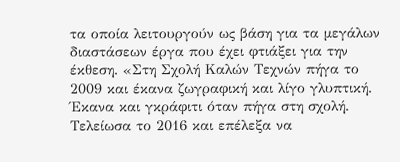τα οποία λειτουργούν ως βάση για τα μεγάλων διαστάσεων έργα που έχει φτιάξει για την έκθεση. «Στη Σχολή Καλών Τεχνών πήγα το 2009 και έκανα ζωγραφική και λίγο γλυπτική. Έκανα και γκράφιτι όταν πήγα στη σχολή. Τελείωσα το 2016 και επέλεξα να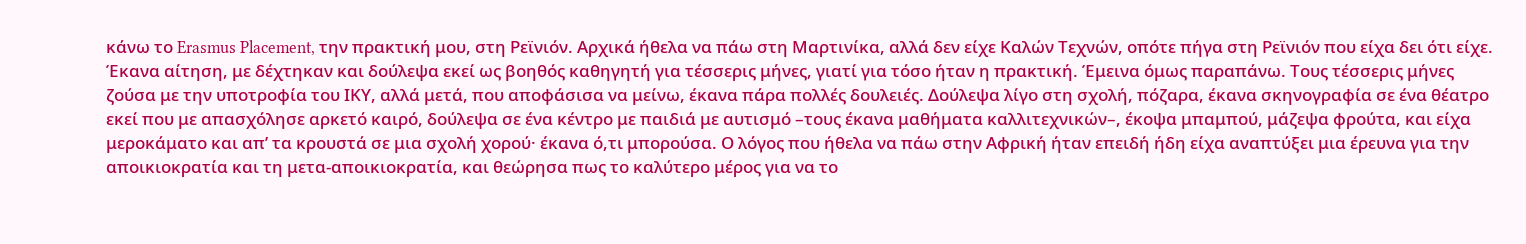κάνω το Erasmus Placement, την πρακτική μου, στη Ρεϊνιόν. Αρχικά ήθελα να πάω στη Μαρτινίκα, αλλά δεν είχε Καλών Τεχνών, οπότε πήγα στη Ρεϊνιόν που είχα δει ότι είχε. Έκανα αίτηση, με δέχτηκαν και δούλεψα εκεί ως βοηθός καθηγητή για τέσσερις μήνες, γιατί για τόσο ήταν η πρακτική. Έμεινα όμως παραπάνω. Τους τέσσερις μήνες ζούσα με την υποτροφία του ΙΚΥ, αλλά μετά, που αποφάσισα να μείνω, έκανα πάρα πολλές δουλειές. Δούλεψα λίγο στη σχολή, πόζαρα, έκανα σκηνογραφία σε ένα θέατρο εκεί που με απασχόλησε αρκετό καιρό, δούλεψα σε ένα κέντρο με παιδιά με αυτισμό –τους έκανα μαθήματα καλλιτεχνικών–, έκοψα μπαμπού, μάζεψα φρούτα, και είχα μεροκάματο και απ’ τα κρουστά σε μια σχολή χορού· έκανα ό,τι μπορούσα. Ο λόγος που ήθελα να πάω στην Αφρική ήταν επειδή ήδη είχα αναπτύξει μια έρευνα για την αποικιοκρατία και τη μετα-αποικιοκρατία, και θεώρησα πως το καλύτερο μέρος για να το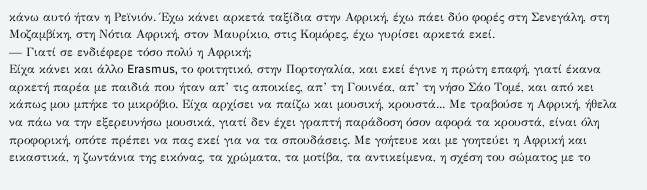κάνω αυτό ήταν η Ρεϊνιόν. Έχω κάνει αρκετά ταξίδια στην Αφρική, έχω πάει δύο φορές στη Σενεγάλη, στη Μοζαμβίκη, στη Νότια Αφρική, στον Μαυρίκιο, στις Κομόρες, έχω γυρίσει αρκετά εκεί.
— Γιατί σε ενδιέφερε τόσο πολύ η Αφρική;
Είχα κάνει και άλλο Erasmus, το φοιτητικό, στην Πορτογαλία, και εκεί έγινε η πρώτη επαφή, γιατί έκανα αρκετή παρέα με παιδιά που ήταν απ’ τις αποικίες, απ’ τη Γουινέα, απ’ τη νήσο Σάο Τομέ, και από κει κάπως μου μπήκε το μικρόβιο. Είχα αρχίσει να παίζω και μουσική, κρουστά... Με τραβούσε η Αφρική, ήθελα να πάω να την εξερευνήσω μουσικά, γιατί δεν έχει γραπτή παράδοση όσον αφορά τα κρουστά, είναι όλη προφορική, οπότε πρέπει να πας εκεί για να τα σπουδάσεις. Με γοήτευε και με γοητεύει η Αφρική και εικαστικά, η ζωντάνια της εικόνας, τα χρώματα, τα μοτίβα, τα αντικείμενα, η σχέση του σώματος με το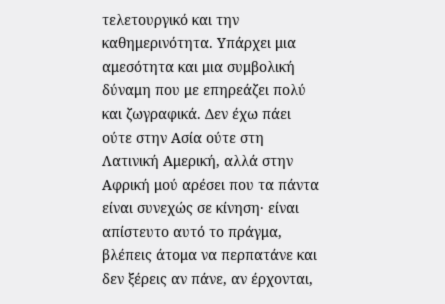τελετουργικό και την καθημερινότητα. Υπάρχει μια αμεσότητα και μια συμβολική δύναμη που με επηρεάζει πολύ και ζωγραφικά. Δεν έχω πάει ούτε στην Ασία ούτε στη Λατινική Αμερική, αλλά στην Αφρική μού αρέσει που τα πάντα είναι συνεχώς σε κίνηση· είναι απίστευτο αυτό το πράγμα, βλέπεις άτομα να περπατάνε και δεν ξέρεις αν πάνε, αν έρχονται,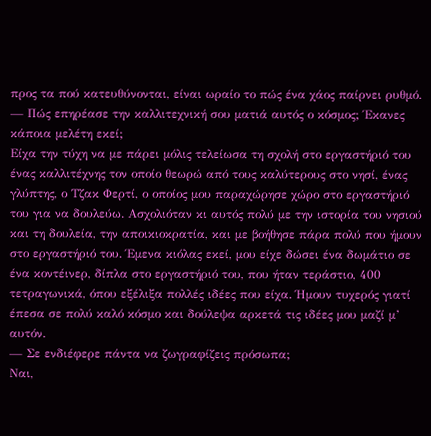προς τα πού κατευθύνονται, είναι ωραίο το πώς ένα χάος παίρνει ρυθμό.
— Πώς επηρέασε την καλλιτεχνική σου ματιά αυτός ο κόσμος; Έκανες κάποια μελέτη εκεί;
Είχα την τύχη να με πάρει μόλις τελείωσα τη σχολή στο εργαστήριό του ένας καλλιτέχνης τον οποίο θεωρώ από τους καλύτερους στο νησί, ένας γλύπτης, ο Τζακ Φερτί, ο οποίος μου παραχώρησε χώρο στο εργαστήριό του για να δουλεύω. Ασχολιόταν κι αυτός πολύ με την ιστορία του νησιού και τη δουλεία, την αποικιοκρατία, και με βοήθησε πάρα πολύ που ήμουν στο εργαστήριό του. Έμενα κιόλας εκεί, μου είχε δώσει ένα δωμάτιο σε ένα κοντέινερ, δίπλα στο εργαστήριό του, που ήταν τεράστιο, 400 τετραγωνικά, όπου εξέλιξα πολλές ιδέες που είχα. Ήμουν τυχερός γιατί έπεσα σε πολύ καλό κόσμο και δούλεψα αρκετά τις ιδέες μου μαζί μ’ αυτόν.
— Σε ενδιέφερε πάντα να ζωγραφίζεις πρόσωπα;
Ναι,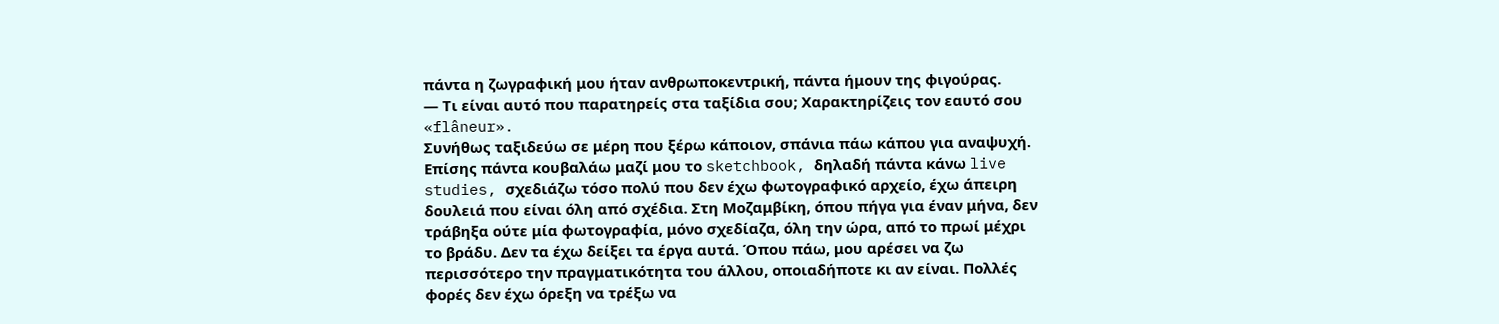πάντα η ζωγραφική μου ήταν ανθρωποκεντρική, πάντα ήμουν της φιγούρας.
— Τι είναι αυτό που παρατηρείς στα ταξίδια σου; Χαρακτηρίζεις τον εαυτό σου «flâneur».
Συνήθως ταξιδεύω σε μέρη που ξέρω κάποιον, σπάνια πάω κάπου για αναψυχή. Επίσης πάντα κουβαλάω μαζί μου το sketchbook, δηλαδή πάντα κάνω live studies, σχεδιάζω τόσο πολύ που δεν έχω φωτογραφικό αρχείο, έχω άπειρη δουλειά που είναι όλη από σχέδια. Στη Μοζαμβίκη, όπου πήγα για έναν μήνα, δεν τράβηξα ούτε μία φωτογραφία, μόνο σχεδίαζα, όλη την ώρα, από το πρωί μέχρι το βράδυ. Δεν τα έχω δείξει τα έργα αυτά. Όπου πάω, μου αρέσει να ζω περισσότερο την πραγματικότητα του άλλου, οποιαδήποτε κι αν είναι. Πολλές φορές δεν έχω όρεξη να τρέξω να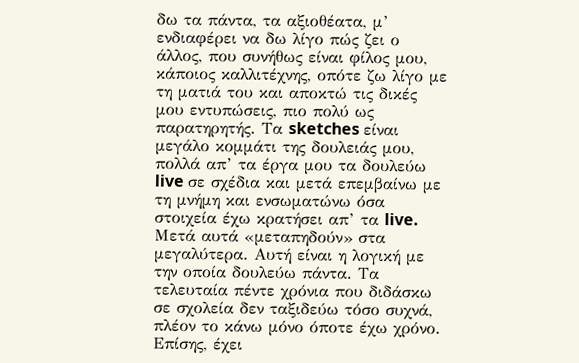δω τα πάντα, τα αξιοθέατα, μ’ ενδιαφέρει να δω λίγο πώς ζει ο άλλος, που συνήθως είναι φίλος μου, κάποιος καλλιτέχνης, οπότε ζω λίγο με τη ματιά του και αποκτώ τις δικές μου εντυπώσεις, πιο πολύ ως παρατηρητής. Τα sketches είναι μεγάλο κομμάτι της δουλειάς μου, πολλά απ’ τα έργα μου τα δουλεύω live σε σχέδια και μετά επεμβαίνω με τη μνήμη και ενσωματώνω όσα στοιχεία έχω κρατήσει απ’ τα live. Μετά αυτά «μεταπηδούν» στα μεγαλύτερα. Αυτή είναι η λογική με την οποία δουλεύω πάντα. Τα τελευταία πέντε χρόνια που διδάσκω σε σχολεία δεν ταξιδεύω τόσο συχνά, πλέον το κάνω μόνο όποτε έχω χρόνο. Επίσης, έχει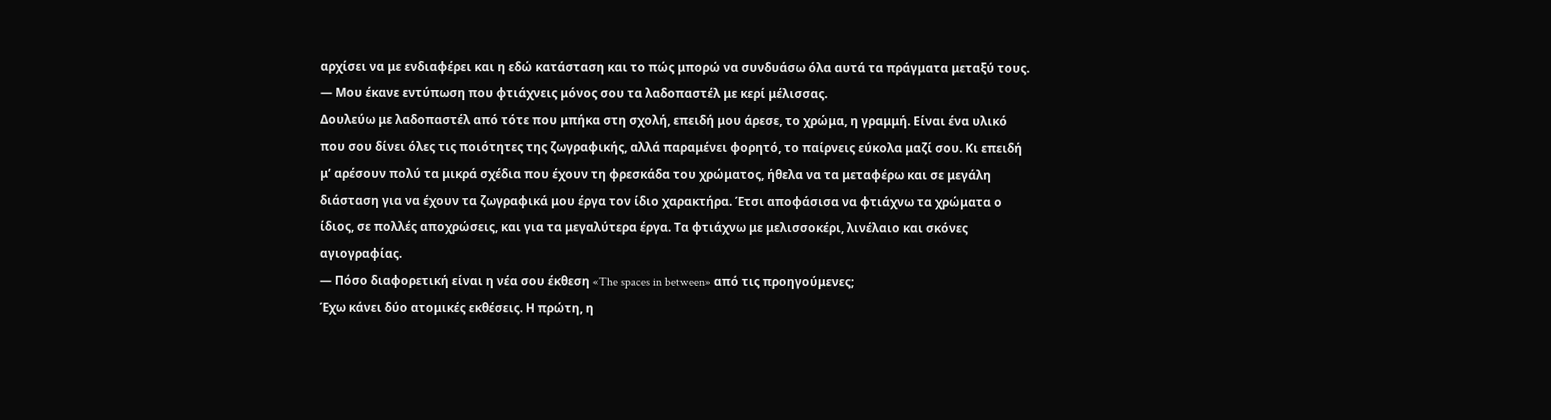αρχίσει να με ενδιαφέρει και η εδώ κατάσταση και το πώς μπορώ να συνδυάσω όλα αυτά τα πράγματα μεταξύ τους.
— Μου έκανε εντύπωση που φτιάχνεις μόνος σου τα λαδοπαστέλ με κερί μέλισσας.
Δουλεύω με λαδοπαστέλ από τότε που μπήκα στη σχολή, επειδή μου άρεσε, το χρώμα, η γραμμή. Είναι ένα υλικό που σου δίνει όλες τις ποιότητες της ζωγραφικής, αλλά παραμένει φορητό, το παίρνεις εύκολα μαζί σου. Κι επειδή μ’ αρέσουν πολύ τα μικρά σχέδια που έχουν τη φρεσκάδα του χρώματος, ήθελα να τα μεταφέρω και σε μεγάλη διάσταση για να έχουν τα ζωγραφικά μου έργα τον ίδιο χαρακτήρα. Έτσι αποφάσισα να φτιάχνω τα χρώματα ο ίδιος, σε πολλές αποχρώσεις, και για τα μεγαλύτερα έργα. Τα φτιάχνω με μελισσοκέρι, λινέλαιο και σκόνες αγιογραφίας.
— Πόσο διαφορετική είναι η νέα σου έκθεση «The spaces in between» από τις προηγούμενες;
Έχω κάνει δύο ατομικές εκθέσεις. Η πρώτη, η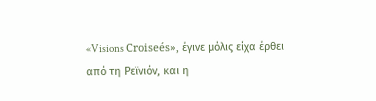«Visions Croiseés», έγινε μόλις είχα έρθει από τη Ρεϊνιόν, και η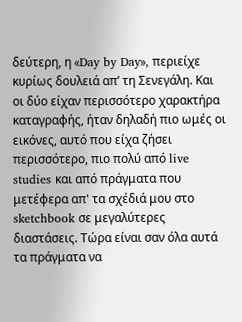δεύτερη, η «Day by Day», περιείχε κυρίως δουλειά απ’ τη Σενεγάλη. Και οι δύο είχαν περισσότερο χαρακτήρα καταγραφής, ήταν δηλαδή πιο ωμές οι εικόνες, αυτό που είχα ζήσει περισσότερο, πιο πολύ από live studies και από πράγματα που μετέφερα απ' τα σχέδιά μου στο sketchbook σε μεγαλύτερες διαστάσεις. Τώρα είναι σαν όλα αυτά τα πράγματα να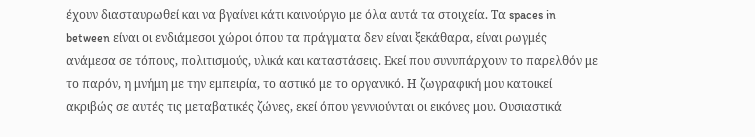έχουν διασταυρωθεί και να βγαίνει κάτι καινούργιο με όλα αυτά τα στοιχεία. Τα spaces in between είναι οι ενδιάμεσοι χώροι όπου τα πράγματα δεν είναι ξεκάθαρα, είναι ρωγμές ανάμεσα σε τόπους, πολιτισμούς, υλικά και καταστάσεις. Εκεί που συνυπάρχουν το παρελθόν με το παρόν, η μνήμη με την εμπειρία, το αστικό με το οργανικό. Η ζωγραφική μου κατοικεί ακριβώς σε αυτές τις μεταβατικές ζώνες, εκεί όπου γεννιούνται οι εικόνες μου. Ουσιαστικά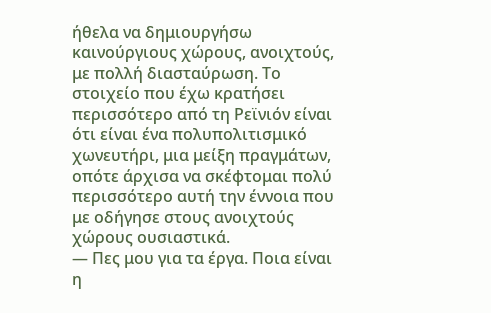ήθελα να δημιουργήσω καινούργιους χώρους, ανοιχτούς, με πολλή διασταύρωση. Το στοιχείο που έχω κρατήσει περισσότερο από τη Ρεϊνιόν είναι ότι είναι ένα πολυπολιτισμικό χωνευτήρι, μια μείξη πραγμάτων, οπότε άρχισα να σκέφτομαι πολύ περισσότερο αυτή την έννοια που με οδήγησε στους ανοιχτούς χώρους ουσιαστικά.
— Πες μου για τα έργα. Ποια είναι η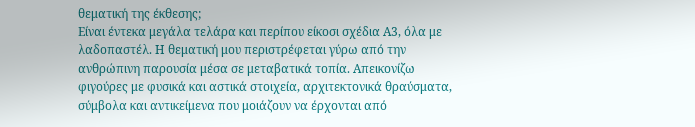θεματική της έκθεσης;
Είναι έντεκα μεγάλα τελάρα και περίπου είκοσι σχέδια Α3, όλα με λαδοπαστέλ. Η θεματική μου περιστρέφεται γύρω από την ανθρώπινη παρουσία μέσα σε μεταβατικά τοπία. Απεικονίζω φιγούρες με φυσικά και αστικά στοιχεία, αρχιτεκτονικά θραύσματα, σύμβολα και αντικείμενα που μοιάζουν να έρχονται από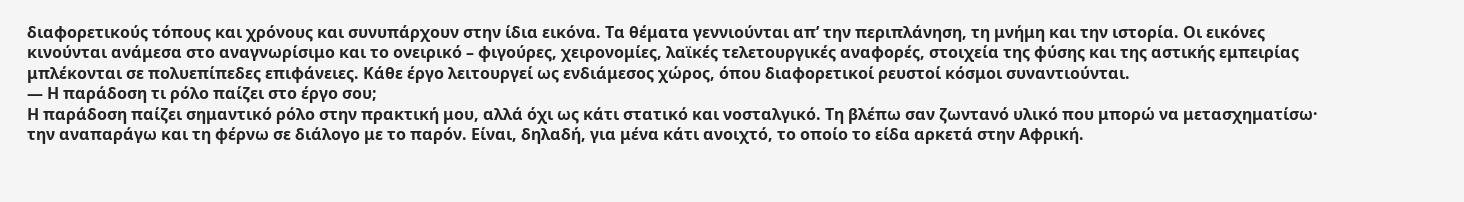διαφορετικούς τόπους και χρόνους και συνυπάρχουν στην ίδια εικόνα. Τα θέματα γεννιούνται απ’ την περιπλάνηση, τη μνήμη και την ιστορία. Οι εικόνες κινούνται ανάμεσα στο αναγνωρίσιμο και το ονειρικό – φιγούρες, χειρονομίες, λαϊκές τελετουργικές αναφορές, στοιχεία της φύσης και της αστικής εμπειρίας μπλέκονται σε πολυεπίπεδες επιφάνειες. Κάθε έργο λειτουργεί ως ενδιάμεσος χώρος, όπου διαφορετικοί ρευστοί κόσμοι συναντιούνται.
— Η παράδοση τι ρόλο παίζει στο έργο σου;
Η παράδοση παίζει σημαντικό ρόλο στην πρακτική μου, αλλά όχι ως κάτι στατικό και νοσταλγικό. Τη βλέπω σαν ζωντανό υλικό που μπορώ να μετασχηματίσω· την αναπαράγω και τη φέρνω σε διάλογο με το παρόν. Είναι, δηλαδή, για μένα κάτι ανοιχτό, το οποίο το είδα αρκετά στην Αφρική.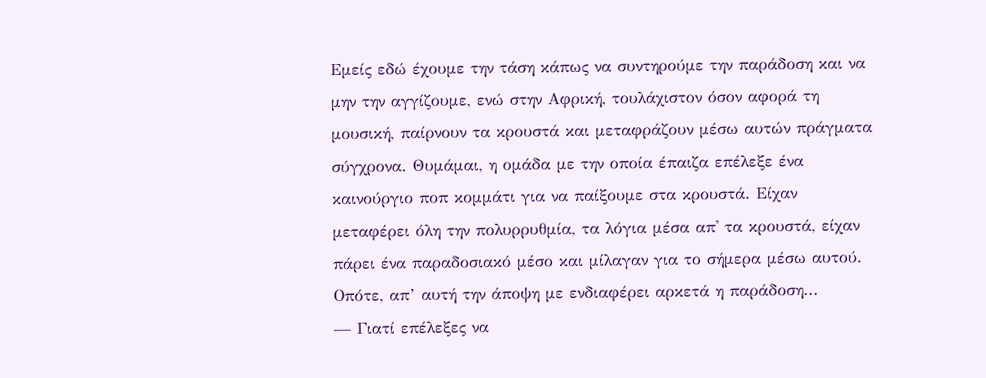Εμείς εδώ έχουμε την τάση κάπως να συντηρούμε την παράδοση και να μην την αγγίζουμε, ενώ στην Αφρική, τουλάχιστον όσον αφορά τη μουσική, παίρνουν τα κρουστά και μεταφράζουν μέσω αυτών πράγματα σύγχρονα. Θυμάμαι, η ομάδα με την οποία έπαιζα επέλεξε ένα καινούργιο ποπ κομμάτι για να παίξουμε στα κρουστά. Είχαν μεταφέρει όλη την πολυρρυθμία, τα λόγια μέσα απ' τα κρουστά, είχαν πάρει ένα παραδοσιακό μέσο και μίλαγαν για το σήμερα μέσω αυτού. Οπότε, απ’ αυτή την άποψη με ενδιαφέρει αρκετά η παράδοση...
— Γιατί επέλεξες να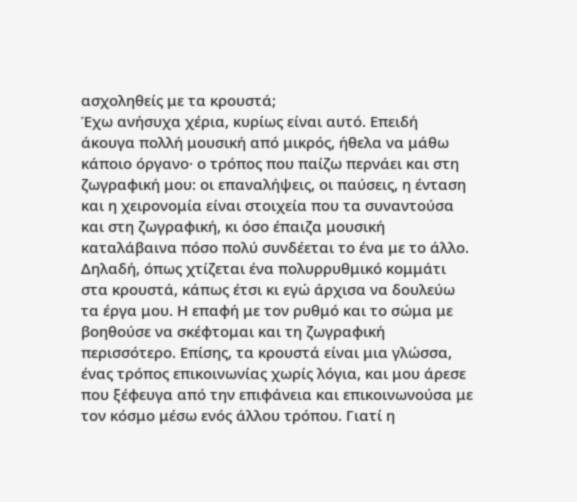ασχοληθείς με τα κρουστά;
Έχω ανήσυχα χέρια, κυρίως είναι αυτό. Επειδή άκουγα πολλή μουσική από μικρός, ήθελα να μάθω κάποιο όργανο· ο τρόπος που παίζω περνάει και στη ζωγραφική μου: οι επαναλήψεις, οι παύσεις, η ένταση και η χειρονομία είναι στοιχεία που τα συναντούσα και στη ζωγραφική, κι όσο έπαιζα μουσική καταλάβαινα πόσο πολύ συνδέεται το ένα με το άλλο. Δηλαδή, όπως χτίζεται ένα πολυρρυθμικό κομμάτι στα κρουστά, κάπως έτσι κι εγώ άρχισα να δουλεύω τα έργα μου. Η επαφή με τον ρυθμό και το σώμα με βοηθούσε να σκέφτομαι και τη ζωγραφική περισσότερο. Επίσης, τα κρουστά είναι μια γλώσσα, ένας τρόπος επικοινωνίας χωρίς λόγια, και μου άρεσε που ξέφευγα από την επιφάνεια και επικοινωνούσα με τον κόσμο μέσω ενός άλλου τρόπου. Γιατί η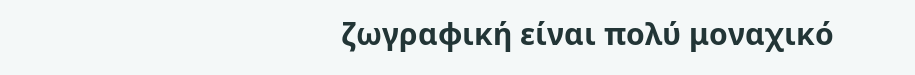ζωγραφική είναι πολύ μοναχικό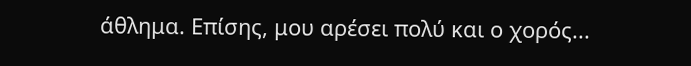άθλημα. Επίσης, μου αρέσει πολύ και ο χορός...